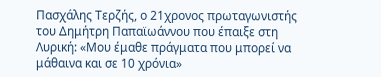Πασχάλης Τερζής, ο 21χρονος πρωταγωνιστής του Δημήτρη Παπαϊωάννου που έπαιξε στη Λυρική: «Μου έμαθε πράγματα που μπορεί να μάθαινα και σε 10 χρόνια»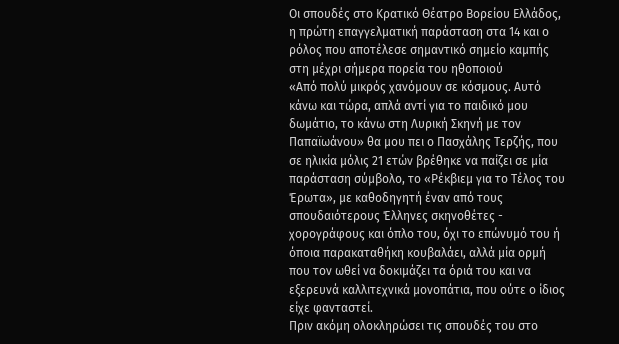Οι σπουδές στο Κρατικό Θέατρο Βορείου Ελλάδος, η πρώτη επαγγελματική παράσταση στα 14 και ο ρόλος που αποτέλεσε σημαντικό σημείο καμπής στη μέχρι σήμερα πορεία του ηθοποιού
«Από πολύ μικρός χανόμουν σε κόσμους. Αυτό κάνω και τώρα, απλά αντί για το παιδικό μου δωμάτιο, το κάνω στη Λυρική Σκηνή με τον Παπαϊωάνου» θα μου πει ο Πασχάλης Τερζής, που σε ηλικία μόλις 21 ετών βρέθηκε να παίζει σε μία παράσταση σύμβολο, το «Ρέκβιεμ για το Τέλος του Έρωτα», με καθοδηγητή έναν από τους σπουδαιότερους Έλληνες σκηνοθέτες - χορογράφους και όπλο του, όχι το επώνυμό του ή όποια παρακαταθήκη κουβαλάει, αλλά μία ορμή που τον ωθεί να δοκιμάζει τα όριά του και να εξερευνά καλλιτεχνικά μονοπάτια, που ούτε ο ίδιος είχε φανταστεί.
Πριν ακόμη ολοκληρώσει τις σπουδές του στο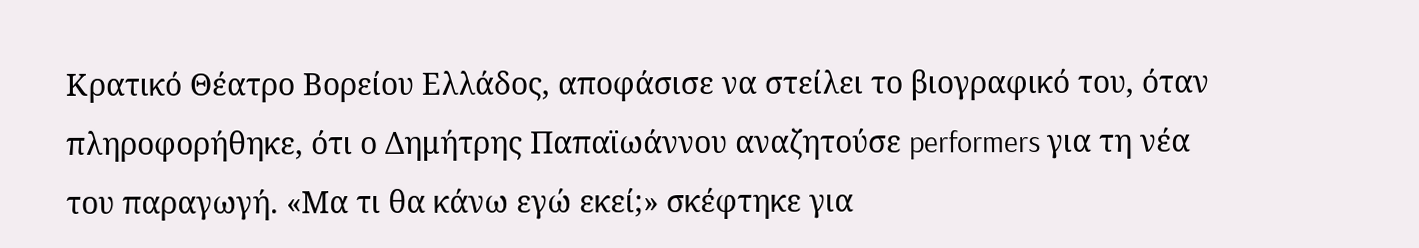Κρατικό Θέατρο Βορείου Ελλάδος, αποφάσισε να στείλει το βιογραφικό του, όταν πληροφορήθηκε, ότι ο Δημήτρης Παπαϊωάννου αναζητούσε performers για τη νέα του παραγωγή. «Μα τι θα κάνω εγώ εκεί;» σκέφτηκε για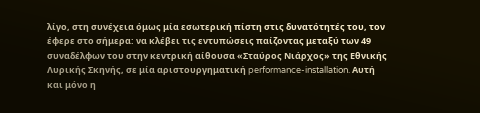λίγο, στη συνέχεια όμως μία εσωτερική πίστη στις δυνατότητές του, τον έφερε στο σήμερα: να κλέβει τις εντυπώσεις παίζοντας μεταξύ των 49 συναδέλφων του στην κεντρική αίθουσα «Σταύρος Νιάρχος» της Εθνικής Λυρικής Σκηνής, σε μία αριστουργηματική performance-installation. Αυτή και μόνο η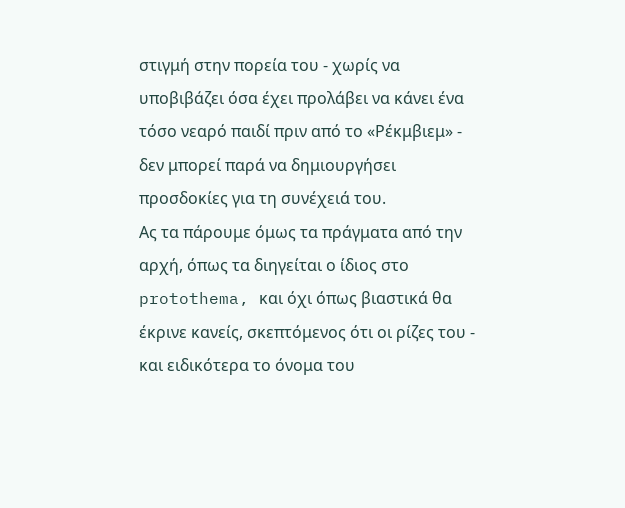στιγμή στην πορεία του - χωρίς να υποβιβάζει όσα έχει προλάβει να κάνει ένα τόσο νεαρό παιδί πριν από το «Ρέκμβιεμ» - δεν μπορεί παρά να δημιουργήσει προσδοκίες για τη συνέχειά του.
Ας τα πάρουμε όμως τα πράγματα από την αρχή, όπως τα διηγείται ο ίδιος στο protothema, και όχι όπως βιαστικά θα έκρινε κανείς, σκεπτόμενος ότι οι ρίζες του - και ειδικότερα το όνομα του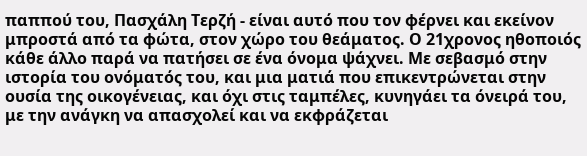παππού του, Πασχάλη Τερζή - είναι αυτό που τον φέρνει και εκείνον μπροστά από τα φώτα, στον χώρο του θεάματος. Ο 21χρονος ηθοποιός κάθε άλλο παρά να πατήσει σε ένα όνομα ψάχνει. Με σεβασμό στην ιστορία του ονόματός του, και μια ματιά που επικεντρώνεται στην ουσία της οικογένειας, και όχι στις ταμπέλες, κυνηγάει τα όνειρά του, με την ανάγκη να απασχολεί και να εκφράζεται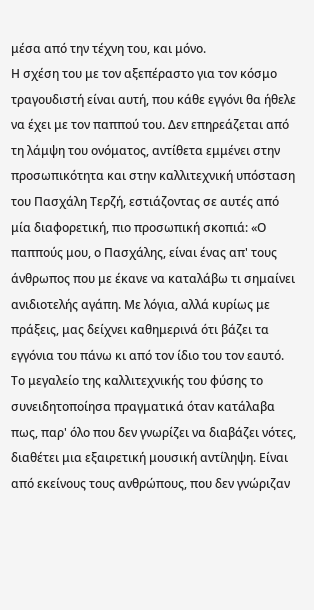μέσα από την τέχνη του, και μόνο.
Η σχέση του με τον αξεπέραστο για τον κόσμο τραγουδιστή είναι αυτή, που κάθε εγγόνι θα ήθελε να έχει με τον παππού του. Δεν επηρεάζεται από τη λάμψη του ονόματος, αντίθετα εμμένει στην προσωπικότητα και στην καλλιτεχνική υπόσταση του Πασχάλη Τερζή, εστιάζοντας σε αυτές από μία διαφορετική, πιο προσωπική σκοπιά: «Ο παππούς μου, ο Πασχάλης, είναι ένας απ' τους άνθρωπος που με έκανε να καταλάβω τι σημαίνει ανιδιοτελής αγάπη. Με λόγια, αλλά κυρίως με πράξεις, μας δείχνει καθημερινά ότι βάζει τα εγγόνια του πάνω κι από τον ίδιο του τον εαυτό. Το μεγαλείο της καλλιτεχνικής του φύσης το συνειδητοποίησα πραγματικά όταν κατάλαβα πως, παρ' όλο που δεν γνωρίζει να διαβάζει νότες, διαθέτει μια εξαιρετική μουσική αντίληψη. Είναι από εκείνους τους ανθρώπους, που δεν γνώριζαν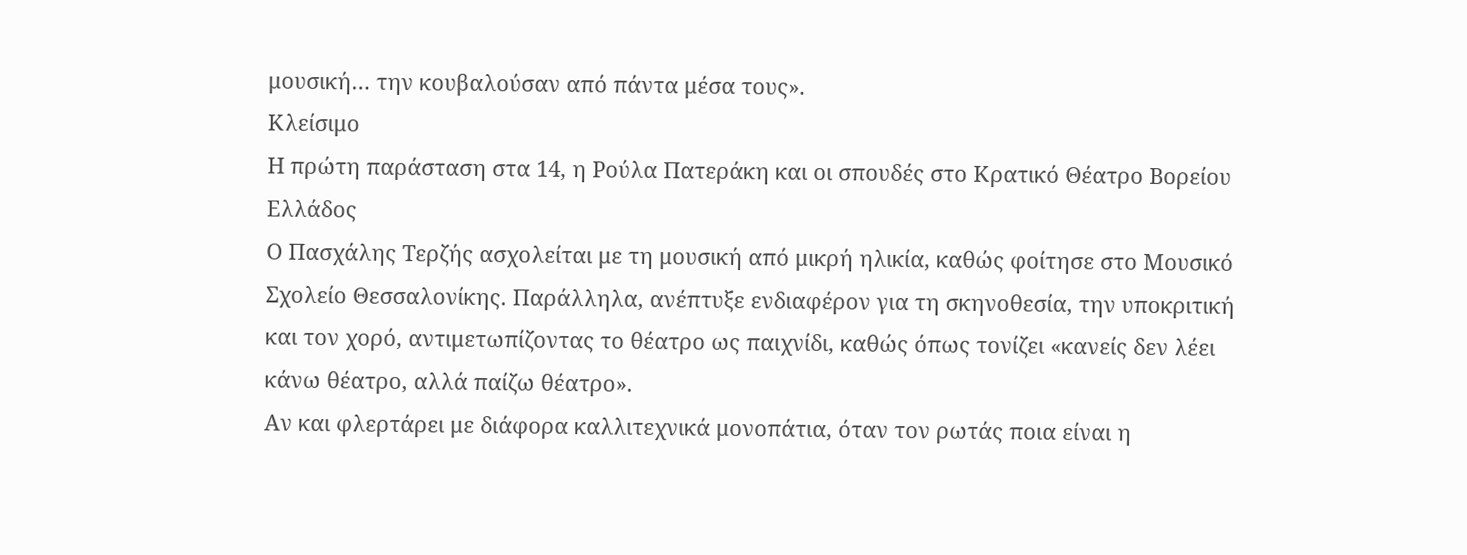μουσική… την κουβαλούσαν από πάντα μέσα τους».
Κλείσιμο
Η πρώτη παράσταση στα 14, η Ρούλα Πατεράκη και οι σπουδές στο Κρατικό Θέατρο Βορείου Ελλάδος
Ο Πασχάλης Τερζής ασχολείται με τη μουσική από μικρή ηλικία, καθώς φοίτησε στο Μουσικό Σχολείο Θεσσαλονίκης. Παράλληλα, ανέπτυξε ενδιαφέρον για τη σκηνοθεσία, την υποκριτική και τον χορό, αντιμετωπίζοντας το θέατρο ως παιχνίδι, καθώς όπως τονίζει «κανείς δεν λέει κάνω θέατρο, αλλά παίζω θέατρο».
Αν και φλερτάρει με διάφορα καλλιτεχνικά μονοπάτια, όταν τον ρωτάς ποια είναι η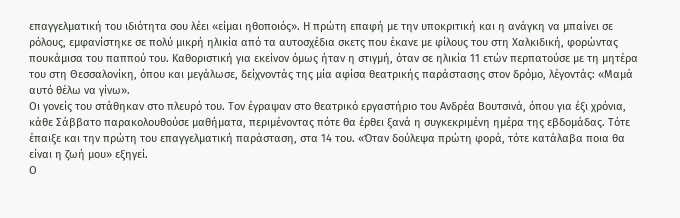επαγγελματική του ιδιότητα σου λέει «είμαι ηθοποιός». Η πρώτη επαφή με την υποκριτική και η ανάγκη να μπαίνει σε ρόλους, εμφανίστηκε σε πολύ μικρή ηλικία από τα αυτοσχέδια σκετς που έκανε με φίλους του στη Χαλκιδική, φορώντας πουκάμισα του παππού του. Καθοριστική για εκείνον όμως ήταν η στιγμή, όταν σε ηλικία 11 ετών περπατούσε με τη μητέρα του στη Θεσσαλονίκη, όπου και μεγάλωσε, δείχνοντάς της μία αφίσα θεατρικής παράστασης στον δρόμο, λέγοντάς: «Μαμά αυτό θέλω να γίνω».
Οι γονείς του στάθηκαν στο πλευρό του. Τον έγραψαν στο θεατρικό εργαστήριο του Ανδρέα Βουτσινά, όπου για έξι χρόνια, κάθε Σάββατο παρακολουθούσε μαθήματα, περιμένοντας πότε θα έρθει ξανά η συγκεκριμένη ημέρα της εβδομάδας. Τότε έπαιξε και την πρώτη του επαγγελματική παράσταση, στα 14 του. «Όταν δούλεψα πρώτη φορά, τότε κατάλαβα ποια θα είναι η ζωή μου» εξηγεί.
Ο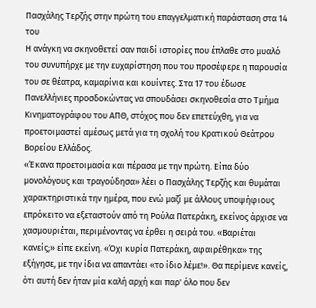Πασχάλης Τερζής στην πρώτη του επαγγελματική παράσταση στα 14 του
Η ανάγκη να σκηνοθετεί σαν παιδί ιστορίες που έπλαθε στο μυαλό του συνυπήρχε με την ευχαρίστηση που του προσέφερε η παρουσία του σε θέατρα, καμαρίνια και κουίντες. Στα 17 του έδωσε Πανελλήνιες προσδοκώντας να σπουδάσει σκηνοθεσία στο Tμήμα Kινηματογράφου του ΑΠΘ, στόχος που δεν επετεύχθη, για να προετοιμαστεί αμέσως μετά για τη σχολή του Κρατικού Θεάτρου Βορείου Ελλάδος.
«Έκανα προετοιμασία και πέρασα με την πρώτη. Είπα δύο μονολόγους και τραγούδησα» λέει ο Πασχάλης Τερζής και θυμάται χαρακτηριστικά την ημέρα, που ενώ μαζί με άλλους υποψήφιους επρόκειτο να εξεταστούν από τη Ρούλα Πατεράκη, εκείνος άρχισε να χασμουριέται, περιμένοντας να έρθει η σειρά του. «Βαριέται κανείς;» είπε εκείνη. «Όχι κυρία Πατεράκη, αφαιρέθηκα» της εξήγησε, με την ίδια να απαντάει «το ίδιο λέμε!». Θα περίμενε κανείς, ότι αυτή δεν ήταν μία καλή αρχή και παρ' όλο που δεν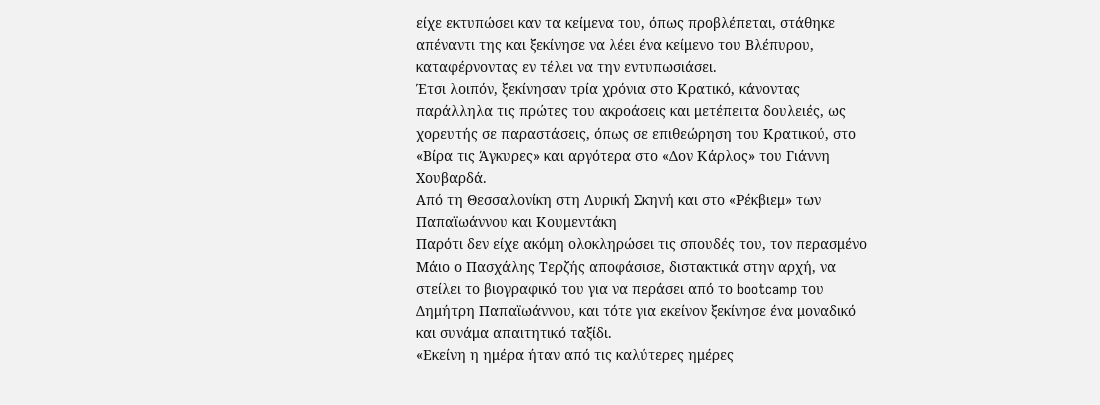είχε εκτυπώσει καν τα κείμενα του, όπως προβλέπεται, στάθηκε απέναντι της και ξεκίνησε να λέει ένα κείμενο του Βλέπυρου, καταφέρνοντας εν τέλει να την εντυπωσιάσει.
Έτσι λοιπόν, ξεκίνησαν τρία χρόνια στο Κρατικό, κάνοντας παράλληλα τις πρώτες του ακροάσεις και μετέπειτα δουλειές, ως χορευτής σε παραστάσεις, όπως σε επιθεώρηση του Κρατικού, στο «Βίρα τις Άγκυρες» και αργότερα στο «Δον Κάρλος» του Γιάννη Χουβαρδά.
Από τη Θεσσαλονίκη στη Λυρική Σκηνή και στο «Ρέκβιεμ» των Παπαϊωάννου και Κουμεντάκη
Παρότι δεν είχε ακόμη ολοκληρώσει τις σπουδές του, τον περασμένο Μάιο ο Πασχάλης Τερζής αποφάσισε, διστακτικά στην αρχή, να στείλει το βιογραφικό του για να περάσει από το bootcamp του Δημήτρη Παπαϊωάννου, και τότε για εκείνον ξεκίνησε ένα μοναδικό και συνάμα απαιτητικό ταξίδι.
«Εκείνη η ημέρα ήταν από τις καλύτερες ημέρες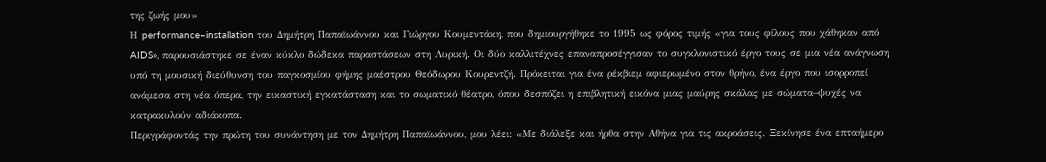της ζωής μου»
Η performance–installation του Δημήτρη Παπαϊωάννου και Γιώργου Κουμεντάκη, που δημιουργήθηκε το 1995 ως φόρος τιμής «για τους φίλους που χάθηκαν από AIDS», παρουσιάστηκε σε έναν κύκλο δώδεκα παραστάσεων στη Λυρική. Οι δύο καλλιτέχνες επαναπροσέγγισαν το συγκλονιστικό έργο τους σε μια νέα ανάγνωση υπό τη μουσική διεύθυνση του παγκοσμίου φήμης μαέστρου Θεόδωρου Κουρεντζή. Πρόκειται για ένα ρέκβιεμ αφιερωμένο στον θρήνο, ένα έργο που ισορροπεί ανάμεσα στη νέα όπερα, την εικαστική εγκατάσταση και το σωματικό θέατρο, όπου δεσπόζει η επιβλητική εικόνα μιας μαύρης σκάλας με σώματα–ψυχές να κατρακυλούν αδιάκοπα.
Περιγράφοντάς την πρώτη του συνάντηση με τον Δημήτρη Παπαϊωάννου, μου λέει: «Με διάλεξε και ήρθα στην Αθήνα για τις ακροάσεις. Ξεκίνησε ένα επταήμερο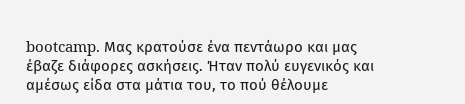bootcamp. Μας κρατούσε ένα πεντάωρο και μας έβαζε διάφορες ασκήσεις. Ήταν πολύ ευγενικός και αμέσως είδα στα μάτια του, το πού θέλουμε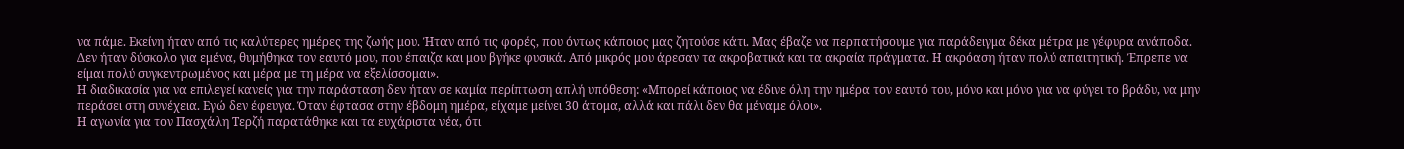να πάμε. Εκείνη ήταν από τις καλύτερες ημέρες της ζωής μου. Ήταν από τις φορές, που όντως κάποιος μας ζητούσε κάτι. Μας έβαζε να περπατήσουμε για παράδειγμα δέκα μέτρα με γέφυρα ανάποδα. Δεν ήταν δύσκολο για εμένα, θυμήθηκα τον εαυτό μου, που έπαιζα και μου βγήκε φυσικά. Από μικρός μου άρεσαν τα ακροβατικά και τα ακραία πράγματα. Η ακρόαση ήταν πολύ απαιτητική. Έπρεπε να είμαι πολύ συγκεντρωμένος και μέρα με τη μέρα να εξελίσσομαι».
Η διαδικασία για να επιλεγεί κανείς για την παράσταση δεν ήταν σε καμία περίπτωση απλή υπόθεση: «Μπορεί κάποιος να έδινε όλη την ημέρα τον εαυτό του, μόνο και μόνο για να φύγει το βράδυ, να μην περάσει στη συνέχεια. Εγώ δεν έφευγα. Όταν έφτασα στην έβδομη ημέρα, είχαμε μείνει 30 άτομα, αλλά και πάλι δεν θα μέναμε όλοι».
Η αγωνία για τον Πασχάλη Τερζή παρατάθηκε και τα ευχάριστα νέα, ότι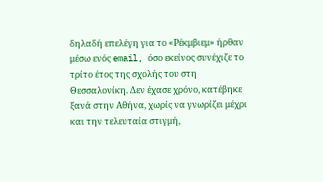δηλαδή επελέγη για το «Ρέκμβιεμ» ήρθαν μέσω ενός email, όσο εκείνος συνέχιζε το τρίτο έτος της σχολής του στη Θεσσαλονίκη. Δεν έχασε χρόνο, κατέβηκε ξανά στην Αθήνα, χωρίς να γνωρίζει μέχρι και την τελευταία στιγμή,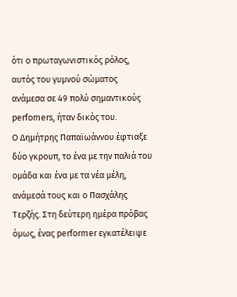ότι ο πρωταγωνιστικός ρόλος, αυτός του γυμνού σώματος ανάμεσα σε 49 πολύ σημαντικούς perfomers, ήταν δικός του.
Ο Δημήτρης Παπαϊωάννου έφτιαξε δύο γκρουπ, το ένα με την παλιά του ομάδα και ένα με τα νέα μέλη, ανάμεσά τους και ο Πασχάλης Τερζής. Στη δεύτερη ημέρα πρόβας όμως, ένας performer εγκατέλειψε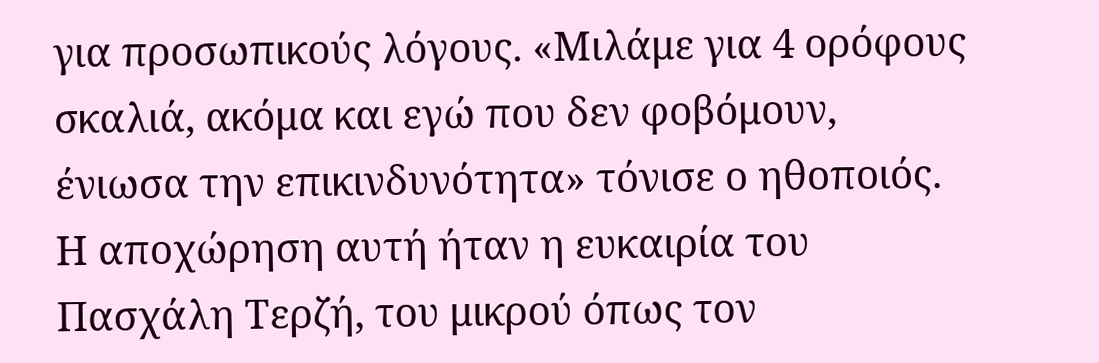για προσωπικούς λόγους. «Μιλάμε για 4 ορόφους σκαλιά, ακόμα και εγώ που δεν φοβόμουν, ένιωσα την επικινδυνότητα» τόνισε ο ηθοποιός. Η αποχώρηση αυτή ήταν η ευκαιρία του Πασχάλη Τερζή, του μικρού όπως τον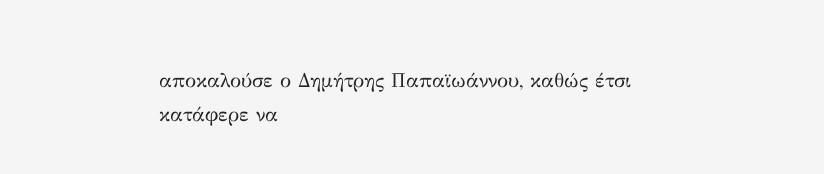αποκαλούσε ο Δημήτρης Παπαϊωάννου, καθώς έτσι κατάφερε να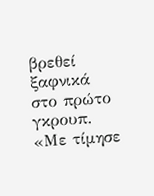βρεθεί ξαφνικά στο πρώτο γκρουπ. «Με τίμησε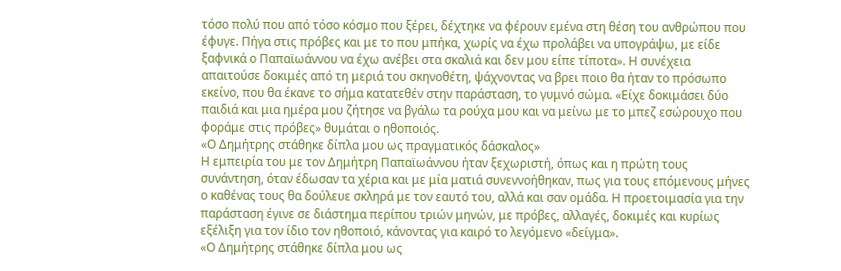τόσο πολύ που από τόσο κόσμο που ξέρει, δέχτηκε να φέρουν εμένα στη θέση του ανθρώπου που έφυγε. Πήγα στις πρόβες και με το που μπήκα, χωρίς να έχω προλάβει να υπογράψω, με είδε ξαφνικά ο Παπαϊωάννου να έχω ανέβει στα σκαλιά και δεν μου είπε τίποτα». Η συνέχεια απαιτούσε δοκιμές από τη μεριά του σκηνοθέτη, ψάχνοντας να βρει ποιο θα ήταν το πρόσωπο εκείνο, που θα έκανε το σήμα κατατεθέν στην παράσταση, το γυμνό σώμα. «Είχε δοκιμάσει δύο παιδιά και μια ημέρα μου ζήτησε να βγάλω τα ρούχα μου και να μείνω με το μπεζ εσώρουχο που φοράμε στις πρόβες» θυμάται ο ηθοποιός.
«Ο Δημήτρης στάθηκε δίπλα μου ως πραγματικός δάσκαλος»
Η εμπειρία του με τον Δημήτρη Παπαϊωάννου ήταν ξεχωριστή, όπως και η πρώτη τους συνάντηση, όταν έδωσαν τα χέρια και με μία ματιά συνεννοήθηκαν, πως για τους επόμενους μήνες ο καθένας τους θα δούλευε σκληρά με τον εαυτό του, αλλά και σαν ομάδα. Η προετοιμασία για την παράσταση έγινε σε διάστημα περίπου τριών μηνών, με πρόβες, αλλαγές, δοκιμές και κυρίως εξέλιξη για τον ίδιο τον ηθοποιό, κάνοντας για καιρό το λεγόμενο «δείγμα».
«Ο Δημήτρης στάθηκε δίπλα μου ως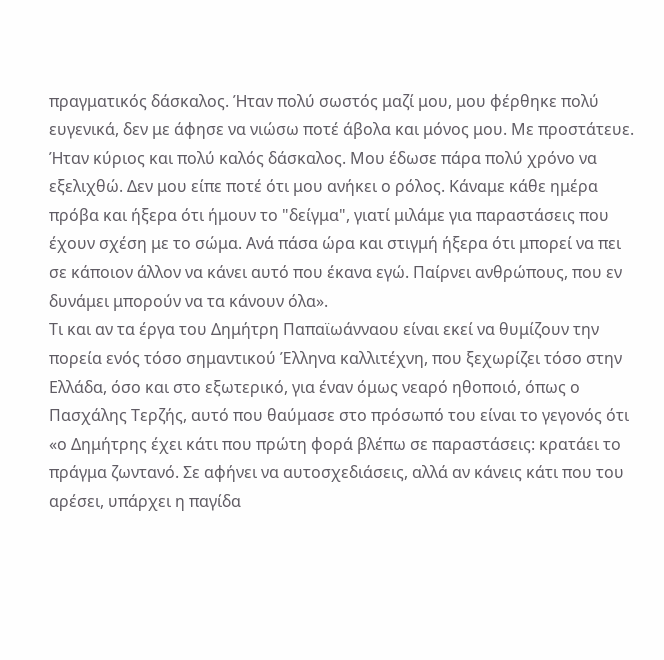πραγματικός δάσκαλος. Ήταν πολύ σωστός μαζί μου, μου φέρθηκε πολύ ευγενικά, δεν με άφησε να νιώσω ποτέ άβολα και μόνος μου. Με προστάτευε. Ήταν κύριος και πολύ καλός δάσκαλος. Μου έδωσε πάρα πολύ χρόνο να εξελιχθώ. Δεν μου είπε ποτέ ότι μου ανήκει ο ρόλος. Κάναμε κάθε ημέρα πρόβα και ήξερα ότι ήμουν το "δείγμα", γιατί μιλάμε για παραστάσεις που έχουν σχέση με το σώμα. Ανά πάσα ώρα και στιγμή ήξερα ότι μπορεί να πει σε κάποιον άλλον να κάνει αυτό που έκανα εγώ. Παίρνει ανθρώπους, που εν δυνάμει μπορούν να τα κάνουν όλα».
Τι και αν τα έργα του Δημήτρη Παπαϊωάνναου είναι εκεί να θυμίζουν την πορεία ενός τόσο σημαντικού Έλληνα καλλιτέχνη, που ξεχωρίζει τόσο στην Ελλάδα, όσο και στο εξωτερικό, για έναν όμως νεαρό ηθοποιό, όπως ο Πασχάλης Τερζής, αυτό που θαύμασε στο πρόσωπό του είναι το γεγονός ότι «ο Δημήτρης έχει κάτι που πρώτη φορά βλέπω σε παραστάσεις: κρατάει το πράγμα ζωντανό. Σε αφήνει να αυτοσχεδιάσεις, αλλά αν κάνεις κάτι που του αρέσει, υπάρχει η παγίδα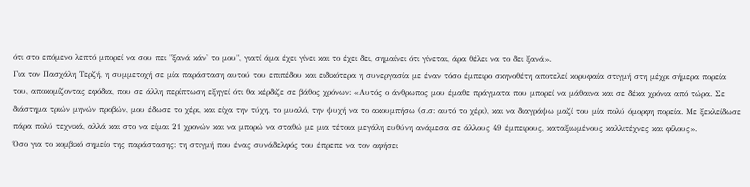ότι στο επόμενο λεπτό μπορεί να σου πει "ξανά κάν' το μου", γιατί άμα έχει γίνει και το έχει δει, σημαίνει ότι γίνεται, άρα θέλει να το δει ξανά».
Για τον Πασχάλη Τερζή, η συμμετοχή σε μία παράσταση αυτού του επιπέδου και ειδικότερα η συνεργασία με έναν τόσο έμπειρο σκηνοθέτη αποτελεί κορυφαία στιγμή στη μέχρι σήμερα πορεία του, αποκομίζοντας εφόδια, που σε άλλη περίπτωση εξηγεί ότι θα κέρδιζε σε βάθος χρόνων: «Αυτός ο άνθρωπος μου έμαθε πράγματα που μπορεί να μάθαινα και σε δέκα χρόνια από τώρα. Σε διάστημα τριών μηνών προβών, μου έδωσε το χέρι, και είχα την τύχη, το μυαλό, την ψυχή να το ακουμπήσω (σ.σ: αυτό το χέρι), και να διαγράψω μαζί του μία πολύ όμορφη πορεία. Με ξεκλείδωσε πάρα πολύ τεχνικά, αλλά και στο να είμαι 21 χρονών και να μπορώ να σταθώ με μια τέτοια μεγάλη ευθύνη ανάμεσα σε άλλους 49 έμπειρους, καταξιωμένους καλλιτέχνες και φίλους».
Όσο για το κομβικό σημείο της παράστασης: τη στιγμή που ένας συνάδελφός του έπρεπε να τον αφήσει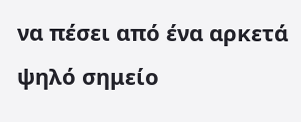να πέσει από ένα αρκετά ψηλό σημείο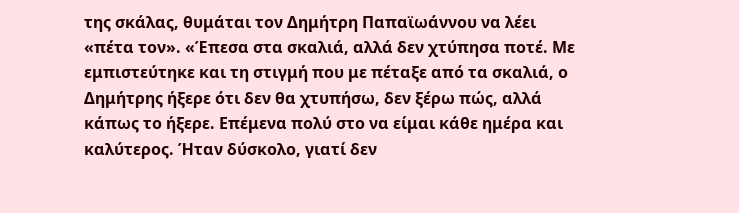της σκάλας, θυμάται τον Δημήτρη Παπαϊωάννου να λέει «πέτα τον». «Έπεσα στα σκαλιά, αλλά δεν χτύπησα ποτέ. Με εμπιστεύτηκε και τη στιγμή που με πέταξε από τα σκαλιά, ο Δημήτρης ήξερε ότι δεν θα χτυπήσω, δεν ξέρω πώς, αλλά κάπως το ήξερε. Επέμενα πολύ στο να είμαι κάθε ημέρα και καλύτερος. Ήταν δύσκολο, γιατί δεν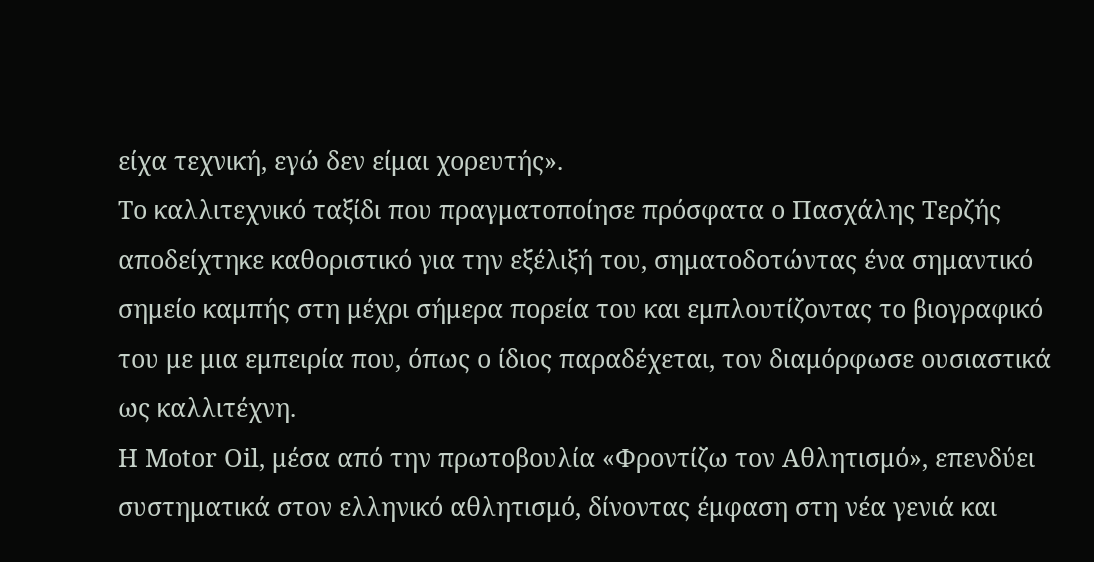είχα τεχνική, εγώ δεν είμαι χορευτής».
Το καλλιτεχνικό ταξίδι που πραγματοποίησε πρόσφατα ο Πασχάλης Τερζής αποδείχτηκε καθοριστικό για την εξέλιξή του, σηματοδοτώντας ένα σημαντικό σημείο καμπής στη μέχρι σήμερα πορεία του και εμπλουτίζοντας το βιογραφικό του με μια εμπειρία που, όπως ο ίδιος παραδέχεται, τον διαμόρφωσε ουσιαστικά ως καλλιτέχνη.
Η Motor Oil, μέσα από την πρωτοβουλία «Φροντίζω τον Αθλητισμό», επενδύει συστηματικά στον ελληνικό αθλητισμό, δίνοντας έμφαση στη νέα γενιά και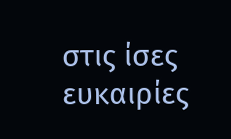στις ίσες ευκαιρίες